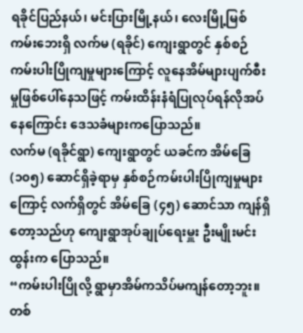ရခိုင်ပြည်နယ်၊ မင်းပြားမြို့နယ်၊ လေးမြို့မြစ်ကမ်းဘေးရှိ လက်မ (ရခိုင်) ကျေးရွာတွင် နှစ်စဉ်ကမ်းပါးပြိုကျမှုများကြောင့် လူနေအိမ်များပျက်စီးမှုဖြစ်ပေါ်နေသဖြင့် ကမ်းထိန်းနံရံပြုလုပ်ရန်လိုအပ်နေကြောင်း ဒေသခံများကပြောသည်။
လက်မ (ရခိုင်ရွာ) ကျေးရွာတွင် ယခင်က အိမ်ခြေ (၁၀၅) ဆောင်ရှိခဲ့ရာမှ နှစ်စဉ်ကမ်းပါးပြိုကျမှုများကြောင့် လက်ရှိတွင် အိမ်ခြေ (၄၅) ဆောင်သာ ကျန်ရှိတော့သည်ဟု ကျေးရွာအုပ်ချုပ်ရေးမှူး ဦးမျိုးမင်းထွန်းက ပြောသည်။
“ကမ်းပါးပြိုလို့ ရွာမှာအိမ်ကသိပ်မကျန်တော့ဘူး။ တစ်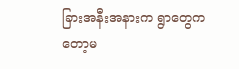ခြားအနီးအနားက ရွာတွေကတော့မ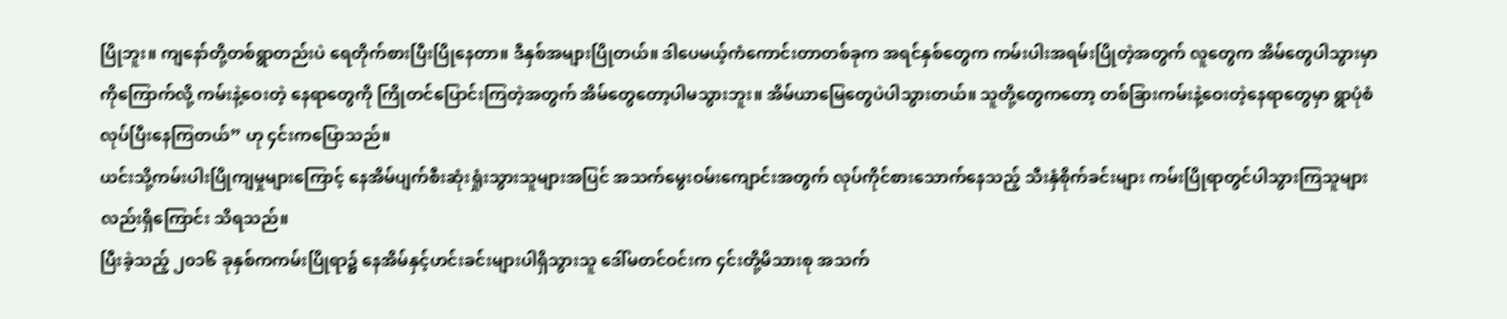ပြိုဘူး။ ကျနော်တို့တစ်ရွာတည်းပဲ ရေတိုက်စားပြီးပြိုနေတာ။ ဒီနှစ်အများပြိုတယ်။ ဒါပေမယ့်ကံကောင်းတာတစ်ခုက အရင်နှစ်တွေက ကမ်းပါးအရမ်းပြိုတဲ့အတွက် လူတွေက အိမ်တွေပါသွားမှာကိုကြောက်လို့ ကမ်းနဲ့ဝေးတဲ့ နေရာတွေကို ကြိုတင်ပြောင်းကြတဲ့အတွက် အိမ်တွေတော့ပါမသွားဘူး။ အိမ်ယာမြေတွေပဲပါသွားတယ်။ သူတို့တွေကတော့ တစ်ခြားကမ်းနဲ့ဝေးတဲ့နေရာတွေမှာ ရွာပုံစံလုပ်ပြီးနေကြတယ်” ဟု ၄င်းကပြောသည်။
ယင်းသို့ကမ်းပါးပြိုကျမှုများကြောင့် နေအိမ်ပျက်စီးဆုံးရှုံးသွားသူများအပြင် အသက်မွေးဝမ်းကျောင်းအတွက် လုပ်ကိုင်စားသောက်နေသည့် သီးနှံစိုက်ခင်းများ ကမ်းပြိုရာတွင်ပါသွားကြသူများလည်းရှိကြောင်း သိရသည်။
ပြီးခဲ့သည့် ၂၀၁၆ ခုနှစ်ကကမ်းပြိုရာ၌ နေအိမ်နှင့်ဟင်းခင်းများပါရှိသွားသူ ဒေါ်မတင်ဝင်းက ၄င်းတို့မိသားစု အသက်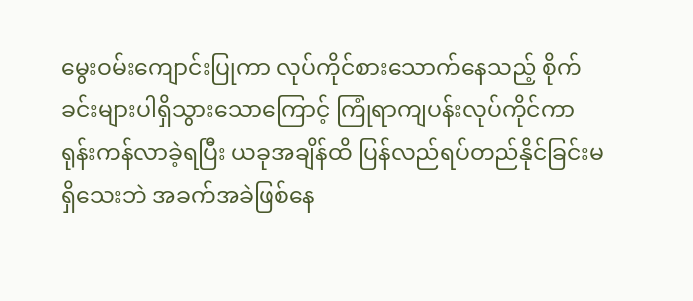မွေးဝမ်းကျောင်းပြုကာ လုပ်ကိုင်စားသောက်နေသည့် စိုက်ခင်းများပါရှိသွားသောကြောင့် ကြုံရာကျပန်းလုပ်ကိုင်ကာ ရုန်းကန်လာခဲ့ရပြီး ယခုအချိန်ထိ ပြန်လည်ရပ်တည်နိုင်ခြင်းမရှိသေးဘဲ အခက်အခဲဖြစ်နေ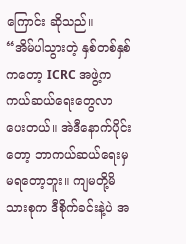ကြောင်း ဆိုသည်။
“အိမ်ပါသွားတဲ့ နှစ်တစ်နှစ်ကတော့ ICRC အဖွဲ့က ကယ်ဆယ်ရေးတွေလာပေးတယ်။ အဲဒီနောက်ပိုင်းတော့ ဘာကယ်ဆယ်ရေးမှမရတော့ဘူး။ ကျမတို့မိသားစုက ဒီစိုက်ခင်းနဲ့ပဲ အ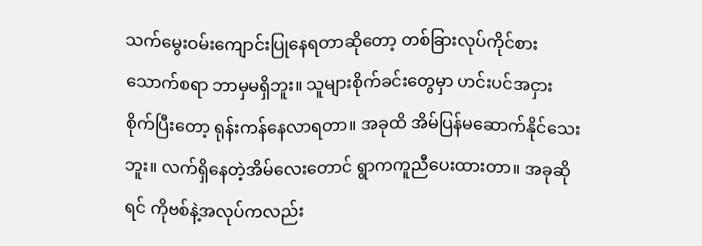သက်မွေးဝမ်းကျောင်းပြုနေရတာဆိုတော့ တစ်ခြားလုပ်ကိုင်စားသောက်စရာ ဘာမှမရှိဘူး။ သူများစိုက်ခင်းတွေမှာ ဟင်းပင်အငှားစိုက်ပြီးတော့ ရုန်းကန်နေလာရတာ။ အခုထိ အိမ်ပြန်မဆောက်နိုင်သေးဘူး။ လက်ရှိနေတဲ့အိမ်လေးတောင် ရွာကကူညီပေးထားတာ။ အခုဆိုရင် ကိုဗစ်နဲ့အလုပ်ကလည်း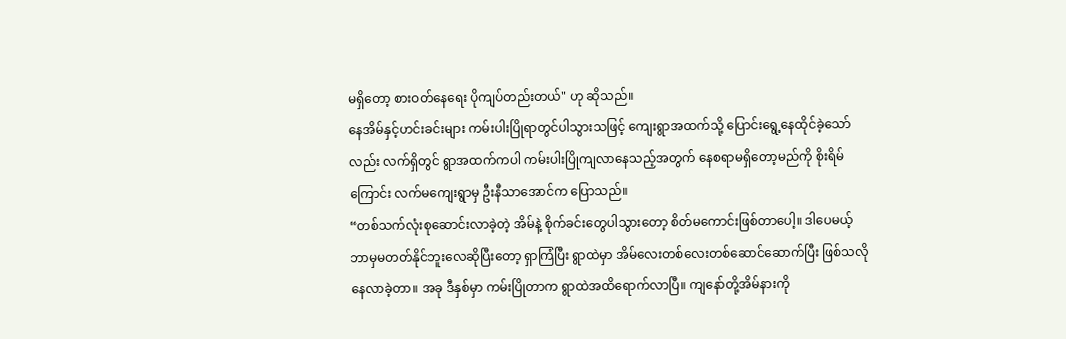မရှိတော့ စားဝတ်နေရေး ပိုကျပ်တည်းတယ်" ဟု ဆိုသည်။
နေအိမ်နှင့်ဟင်းခင်းများ ကမ်းပါးပြိုရာတွင်ပါသွားသဖြင့် ကျေးရွာအထက်သို့ ပြောင်းရွေ့နေထိုင်ခဲ့သော်လည်း လက်ရှိတွင် ရွာအထက်ကပါ ကမ်းပါးပြိုကျလာနေသည့်အတွက် နေစရာမရှိတော့မည်ကို စိုးရိမ်ကြောင်း လက်မကျေးရွာမှ ဦးနီသာအောင်က ပြောသည်။
“တစ်သက်လုံးစုဆောင်းလာခဲ့တဲ့ အိမ်နဲ့ စိုက်ခင်းတွေပါသွားတော့ စိတ်မကောင်းဖြစ်တာပေါ့။ ဒါပေမယ့် ဘာမှမတတ်နိုင်ဘူးလေဆိုပြီးတော့ ရှာကြံပြီး ရွာထဲမှာ အိမ်လေးတစ်လေးတစ်ဆောင်ဆောက်ပြီး ဖြစ်သလိုနေလာခဲ့တာ။ အခု ဒီနှစ်မှာ ကမ်းပြိုတာက ရွာထဲအထိရောက်လာပြီ။ ကျနော်တို့အိမ်နားကို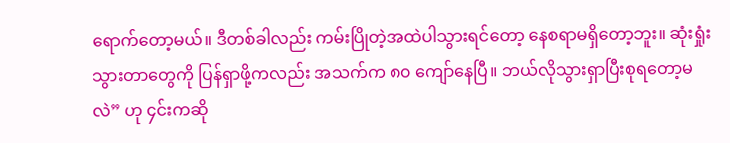ရောက်တော့မယ်။ ဒီတစ်ခါလည်း ကမ်းပြိုတဲ့အထဲပါသွားရင်တော့ နေစရာမရှိတော့ဘူး။ ဆုံးရှုံးသွားတာတွေကို ပြန်ရှာဖို့ကလည်း အသက်က ၈၀ ကျော်နေပြီ။ ဘယ်လိုသွားရှာပြီးစုရတော့မလဲ” ဟု ၄င်းကဆို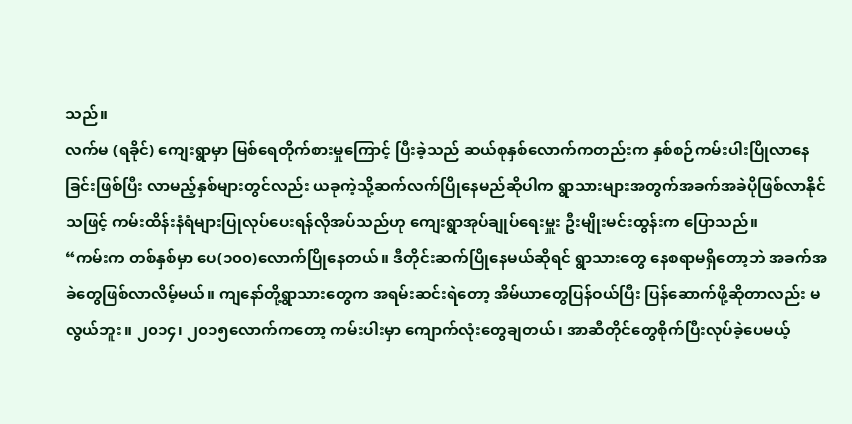သည်။
လက်မ (ရခိုင်) ကျေးရွာမှာ မြစ်ရေတိုက်စားမှုကြောင့် ပြီးခဲ့သည် ဆယ်စုနှစ်လောက်ကတည်းက နှစ်စဉ်ကမ်းပါးပြိုလာနေခြင်းဖြစ်ပြီး လာမည့်နှစ်များတွင်လည်း ယခုကဲ့သို့ဆက်လက်ပြိုနေမည်ဆိုပါက ရွာသားများအတွက်အခက်အခဲပိုဖြစ်လာနိုင်သဖြင့် ကမ်းထိန်းနံရံများပြုလုပ်ပေးရန်လိုအပ်သည်ဟု ကျေးရွာအုပ်ချုပ်ရေးမှူး ဦးမျိုးမင်းထွန်းက ပြောသည်။
“ကမ်းက တစ်နှစ်မှာ ပေ(၁၀၀)လောက်ပြိုနေတယ်။ ဒီတိုင်းဆက်ပြိုနေမယ်ဆိုရင် ရွာသားတွေ နေစရာမရှိတော့ဘဲ အခက်အခဲတွေဖြစ်လာလိမ့်မယ်။ ကျနော်တို့ရွာသားတွေက အရမ်းဆင်းရဲတော့ အိမ်ယာတွေပြန်ဝယ်ပြီး ပြန်ဆောက်ဖို့ဆိုတာလည်း မလွယ်ဘူး။ ၂၀၁၄၊ ၂၀၁၅လောက်ကတော့ ကမ်းပါးမှာ ကျောက်လုံးတွေချတယ်၊ အာဆီတိုင်တွေစိုက်ပြီးလုပ်ခဲ့ပေမယ့်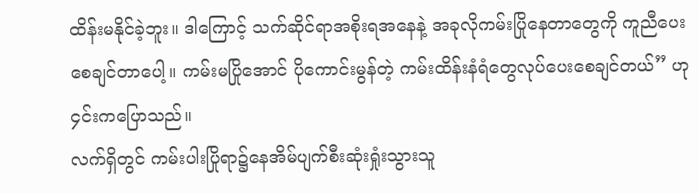ထိန်းမနိုင်ခဲ့ဘူး။ ဒါကြောင့် သက်ဆိုင်ရာအစိုးရအနေနဲ့ အခုလိုကမ်းပြိုနေတာတွေကို ကူညီပေးစေချင်တာပေါ့။ ကမ်းမပြိုအောင် ပိုကောင်းမွန်တဲ့ ကမ်းထိန်းနံရံတွေလုပ်ပေးစေချင်တယ်” ဟု ၄င်းကပြောသည်။
လက်ရှိတွင် ကမ်းပါးပြိုရာ၌နေအိမ်ပျက်စီးဆုံးရှုံးသွားသူ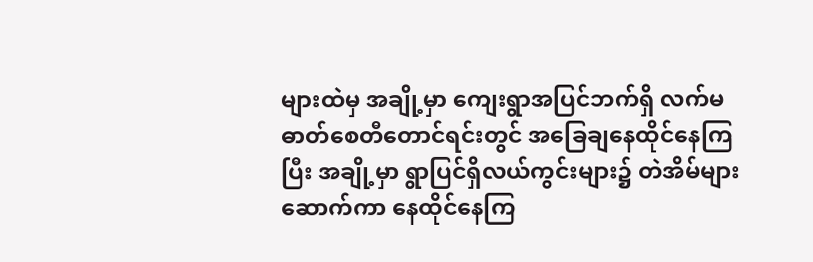များထဲမှ အချို့မှာ ကျေးရွာအပြင်ဘက်ရှိ လက်မဓာတ်စေတီတောင်ရင်းတွင် အခြေချနေထိုင်နေကြပြီး အချို့မှာ ရွာပြင်ရှိလယ်ကွင်းများ၌ တဲအိမ်များဆောက်ကာ နေထိုင်နေကြ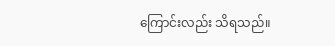ကြောင်းလည်း သိရသည်။